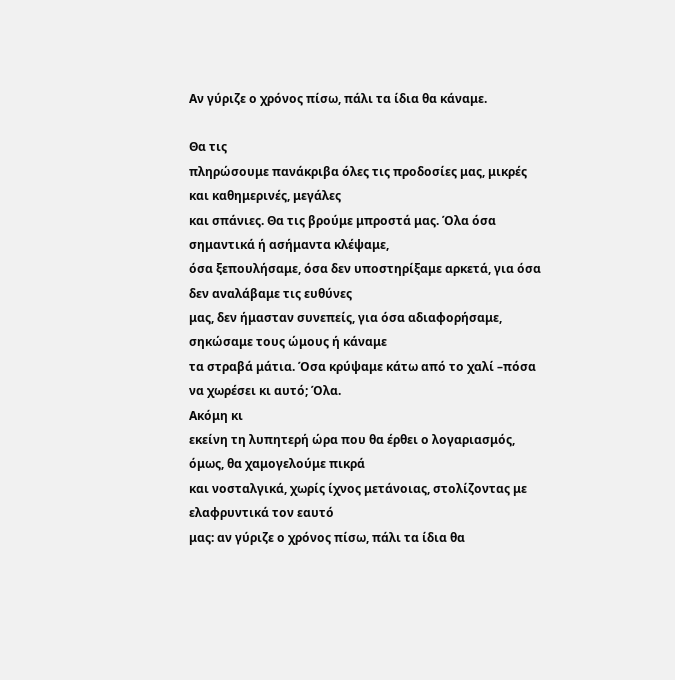Aν γύριζε ο χρόνος πίσω, πάλι τα ίδια θα κάναμε.

Θα τις
πληρώσουμε πανάκριβα όλες τις προδοσίες μας, μικρές και καθημερινές, μεγάλες
και σπάνιες. Θα τις βρούμε μπροστά μας. Όλα όσα σημαντικά ή ασήμαντα κλέψαμε,
όσα ξεπουλήσαμε, όσα δεν υποστηρίξαμε αρκετά, για όσα δεν αναλάβαμε τις ευθύνες
μας, δεν ήμασταν συνεπείς, για όσα αδιαφορήσαμε, σηκώσαμε τους ώμους ή κάναμε
τα στραβά μάτια. Όσα κρύψαμε κάτω από το χαλί –πόσα να χωρέσει κι αυτό; Όλα.
Ακόμη κι
εκείνη τη λυπητερή ώρα που θα έρθει ο λογαριασμός, όμως, θα χαμογελούμε πικρά
και νοσταλγικά, χωρίς ίχνος μετάνοιας, στολίζοντας με ελαφρυντικά τον εαυτό
μας: αν γύριζε ο χρόνος πίσω, πάλι τα ίδια θα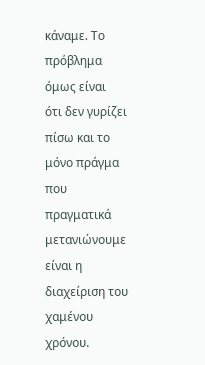κάναμε. Το πρόβλημα όμως είναι
ότι δεν γυρίζει πίσω και το μόνο πράγμα που πραγματικά μετανιώνουμε είναι η
διαχείριση του χαμένου χρόνου.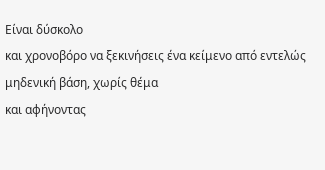Είναι δύσκολο
και χρονοβόρο να ξεκινήσεις ένα κείμενο από εντελώς μηδενική βάση, χωρίς θέμα
και αφήνοντας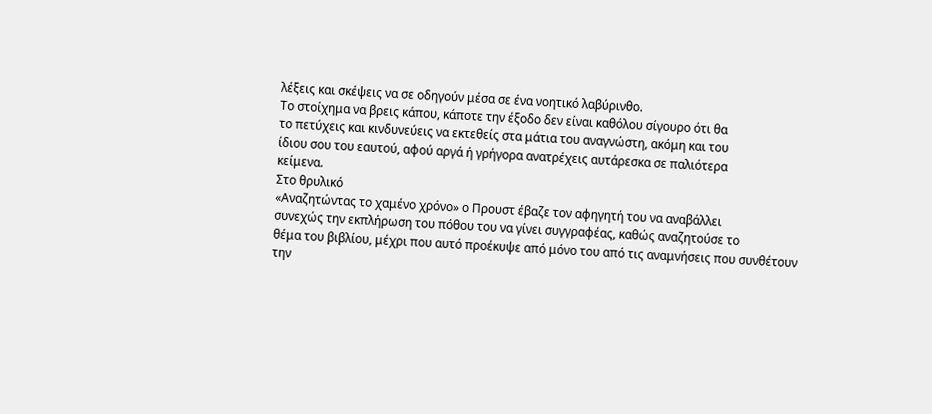λέξεις και σκέψεις να σε οδηγούν μέσα σε ένα νοητικό λαβύρινθο.
Το στοίχημα να βρεις κάπου, κάποτε την έξοδο δεν είναι καθόλου σίγουρο ότι θα
το πετύχεις και κινδυνεύεις να εκτεθείς στα μάτια του αναγνώστη, ακόμη και του
ίδιου σου του εαυτού, αφού αργά ή γρήγορα ανατρέχεις αυτάρεσκα σε παλιότερα
κείμενα.
Στο θρυλικό
«Αναζητώντας το χαμένο χρόνο» ο Προυστ έβαζε τον αφηγητή του να αναβάλλει
συνεχώς την εκπλήρωση του πόθου του να γίνει συγγραφέας, καθώς αναζητούσε το
θέμα του βιβλίου, μέχρι που αυτό προέκυψε από μόνο του από τις αναμνήσεις που συνθέτουν
την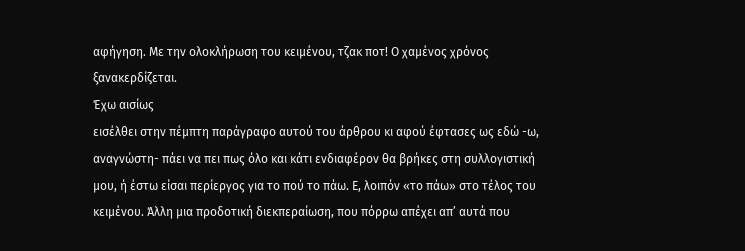αφήγηση. Με την ολοκλήρωση του κειμένου, τζακ ποτ! Ο χαμένος χρόνος
ξανακερδίζεται.
Έχω αισίως
εισέλθει στην πέμπτη παράγραφο αυτού του άρθρου κι αφού έφτασες ως εδώ -ω,
αναγνώστη- πάει να πει πως όλο και κάτι ενδιαφέρον θα βρήκες στη συλλογιστική
μου, ή έστω είσαι περίεργος για το πού το πάω. Ε, λοιπόν «το πάω» στο τέλος του
κειμένου. Άλλη μια προδοτική διεκπεραίωση, που πόρρω απέχει απ’ αυτά που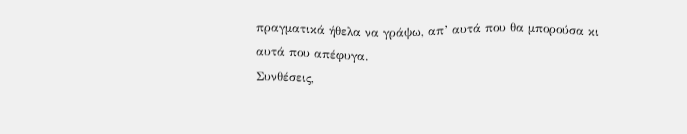πραγματικά ήθελα να γράψω, απ’ αυτά που θα μπορούσα κι αυτά που απέφυγα.
Συνθέσεις,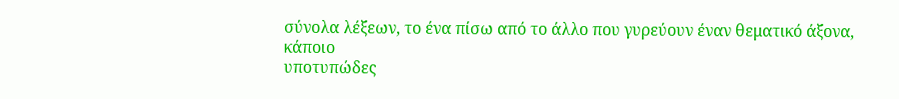σύνολα λέξεων, το ένα πίσω από το άλλο που γυρεύουν έναν θεματικό άξονα, κάποιο
υποτυπώδες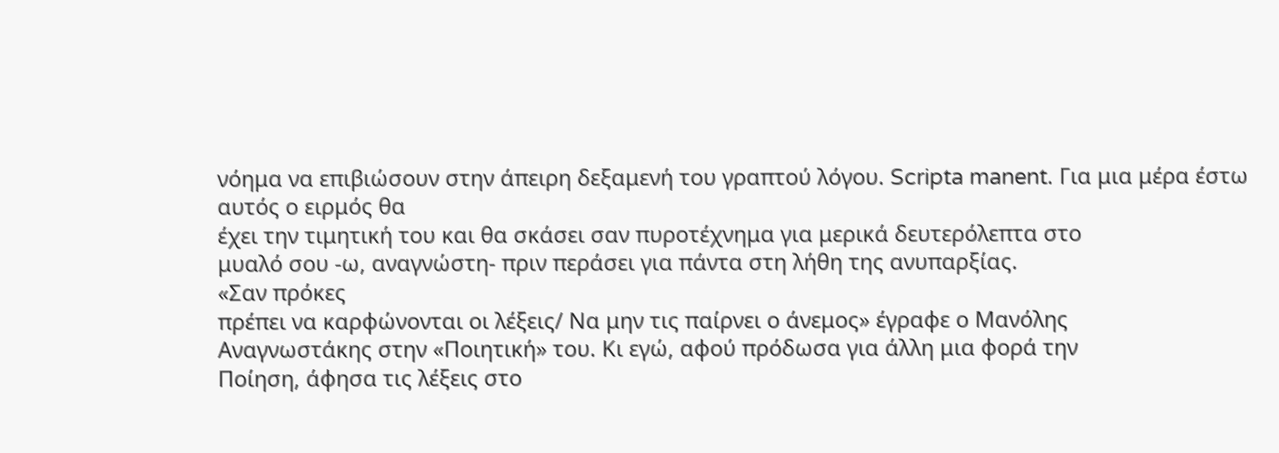νόημα να επιβιώσουν στην άπειρη δεξαμενή του γραπτού λόγου. Scripta manent. Για μια μέρα έστω αυτός ο ειρμός θα
έχει την τιμητική του και θα σκάσει σαν πυροτέχνημα για μερικά δευτερόλεπτα στο
μυαλό σου -ω, αναγνώστη- πριν περάσει για πάντα στη λήθη της ανυπαρξίας.
«Σαν πρόκες
πρέπει να καρφώνονται οι λέξεις/ Nα μην τις παίρνει ο άνεμος» έγραφε ο Μανόλης
Αναγνωστάκης στην «Ποιητική» του. Κι εγώ, αφού πρόδωσα για άλλη μια φορά την
Ποίηση, άφησα τις λέξεις στο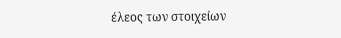έλεος των στοιχείων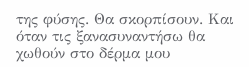της φύσης. Θα σκορπίσουν. Και
όταν τις ξανασυναντήσω θα χωθούν στο δέρμα μου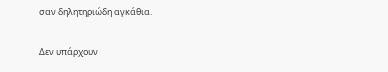σαν δηλητηριώδη αγκάθια.

Δεν υπάρχουν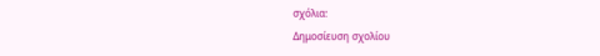σχόλια:
Δημοσίευση σχολίου